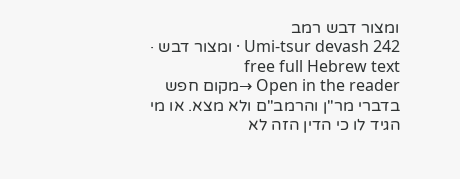ומצור דבש רמב
Umi-tsur devash 242 · ומצור דבש · free full Hebrew text
Open in the reader →מקום חפש בדברי מר"ן והרמב"ם ולא מצא. או מי הגיד לו כי הדין הזה לא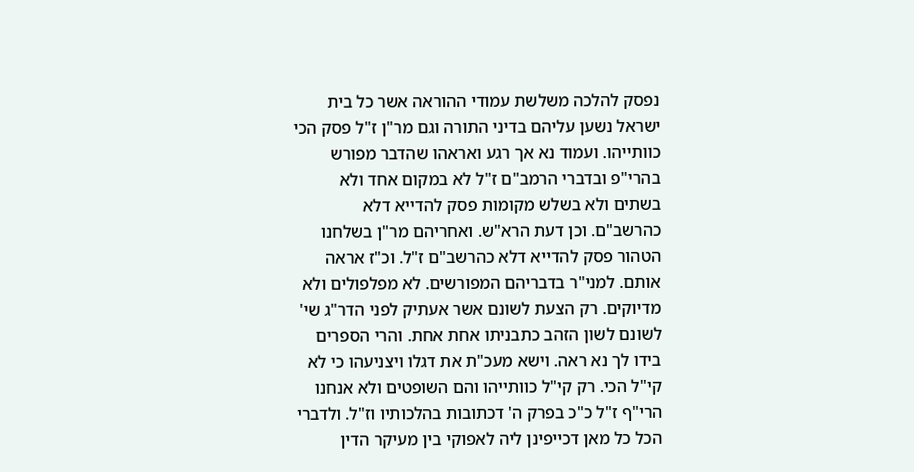נפסק להלכה משלשת עמודי ההוראה אשר כל בית ישראל נשען עליהם בדיני התורה וגם מר"ן ז"ל פסק הכי כוותייהו. ועמוד נא אך רגע ואראהו שהדבר מפורש בהרי"פ ובדברי הרמב"ם ז"ל לא במקום אחד ולא בשתים ולא בשלש מקומות פסק להדייא דלא כהרשב"ם. וכן דעת הרא"ש. ואחריהם מר"ן בשלחנו הטהור פסק להדייא דלא כהרשב"ם ז"ל. וכ"ז אראה אותם. למני"ר בדבריהם המפורשים. לא מפלפולים ולא מדיוקים. רק הצעת לשונם אשר אעתיק לפני הדר"ג שי' לשונם לשון הזהב כתבניתו אחת אחת. והרי הספרים בידו לך נא ראה. וישא מעכ"ת את דגלו ויצניעהו כי לא קי"ל הכי. רק קי"ל כוותייהו והם השופטים ולא אנחנו
הרי"ף ז"ל כ"כ בפרק ה' דכתובות בהלכותיו וז"ל. ולדברי הכל כל מאן דכייפינן ליה לאפוקי בין מעיקר הדין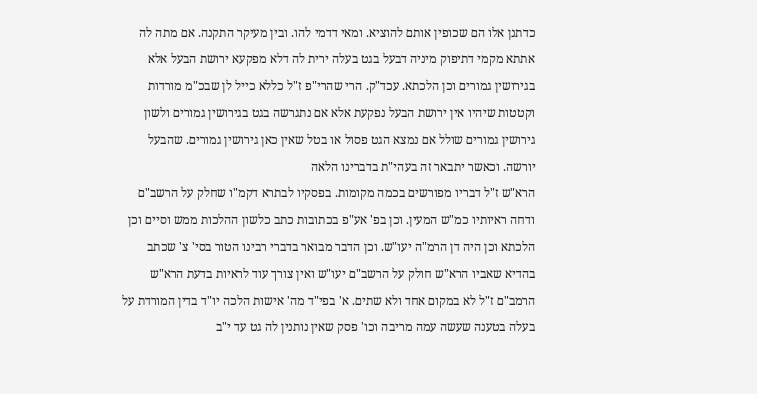כדתנן אלו הם שכופין אותם להוציא. ומאי דדמי להו. ובין מעיקר התקנה. אם מתה לה אתתא מקמי דתיפוק מיניה דבעל בגט בעלה ירית לה דלא מפקעא ירושת הבעל אלא בגירושין גמורים וכן הלכתא. עכד"ק. הרי שהרי"פ ז"ל כללא כייל לן שבכ"מ מורדות וקטטות שיהיו אין ירושת הבעל נפקעת אלא אם נתגרשה בגט בגירושין גמורים ולשון גירושין גמורים שולל אם נמצא הגט פסול או בטל שאין כאן גירושין גמורים. שהבעל יורשה. וכאשר יתבאר זה בעהי"ת בדברינו הלאה
הרא"ש ז"ל דבריו מפורשים בכמה מקומות. בפסקיו לבתרא דקמ"ו שחלק על הרשב"ם ודחה ראיותיו כמ"ש המעין. וכן בפ' אע"פ בכתובות כתב כלשון ההלכות ממש וסיים וכן הלכתא וכן היה דן הרמ"ה יעו"ש. וכן הדבר מבואר בדברי רבינו הטור בסי' צ' שכתב בהדיא שאביו הרא"ש חולק על הרשב"ם יעו"ש ואין צורך עוד לראיות בדעת הרא"ש
הרמב"ם ז"ל לא במקום אחד ולא שתים. א' בפי"ד מה' אישות הלכה יו"ד בדין המורדת על בעלה בטענה שעשה עמה מריבה וכו' פסק שאין נותנין לה גט עד י"ב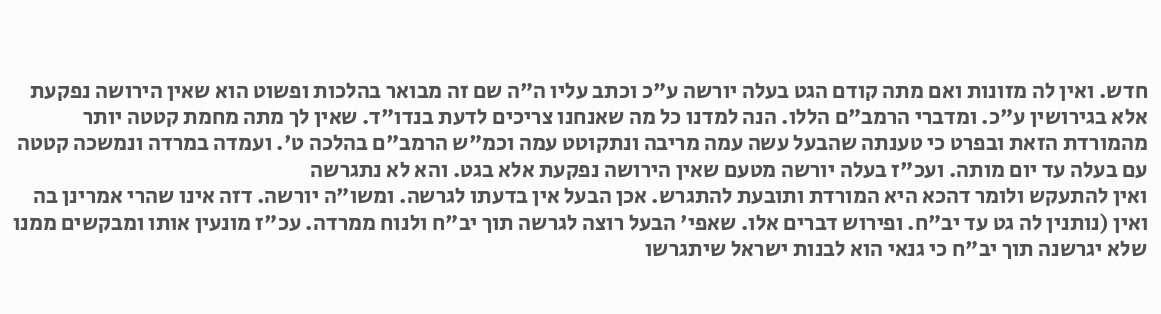חדש. ואין לה מזונות ואם מתה קודם הגט בעלה יורשה ע"כ וכתב עליו ה"ה שם זה מבואר בהלכות ופשוט הוא שאין הירושה נפקעת אלא בגירושין ע"כ. ומדברי הרמב"ם הללו. הנה למדנו כל מה שאנחנו צריכים לדעת בנדו"ד. שאין לך מתה מחמת קטטה יותר מהמורדת הזאת ובפרט כי טענתה שהבעל עשה עמה מריבה ונתקוטט עמה וכמ"ש הרמב"ם בהלכה ט'. ועמדה במרדה ונמשכה קטטה עם בעלה עד יום מותה. ועכ"ז בעלה יורשה מטעם שאין הירושה נפקעת אלא בגט. והא לא נתגרשה
ואין להתעקש ולומר דהכא היא המורדת ותובעת להתגרש. אכן הבעל אין בדעתו לגרשה. ומשו"ה יורשה. דזה אינו שהרי אמרינן בה ואין (נותנין לה גט עד יב"ח. ופירוש דברים אלו. שאפי' הבעל רוצה לגרשה תוך יב"ח ולנוח ממרדה. עכ"ז מונעין אותו ומבקשים ממנו שלא יגרשנה תוך יב"ח כי גנאי הוא לבנות ישראל שיתגרשו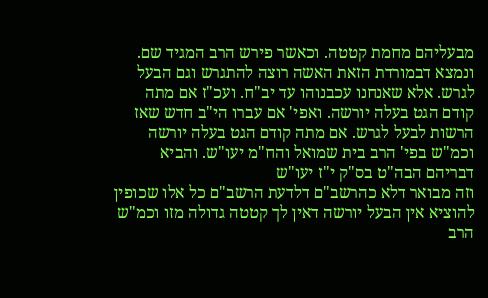מבעליהם מחמת קטטה. וכאשר פירש הרב המגיד שם. ונמצא דבמורדת הזאת האשה רוצה להתגרש וגם הבעל לגרש. אלא שאנחנו עכבנוהו עד יב"ח. ועכ"ז אם מתה קודם הגט בעלה יורשה. ואפי' אם עברו הי"ב חדש שאז הרשות לבעל לגרש. אם מתה קודם הגט בעלה יורשה וכמ"ש בפי' הרב בית שמואל והח"מ יעו"ש. והביא דבריהם הבה"ט בס"ק י"ז יעו"ש
וזה מבואר דלא כהרשב"ם דלדעת הרשב"ם כל אלו שכופין להוציא אין הבעל יורשה דאין לך קטטה גדולה מזו וכמ"ש הרב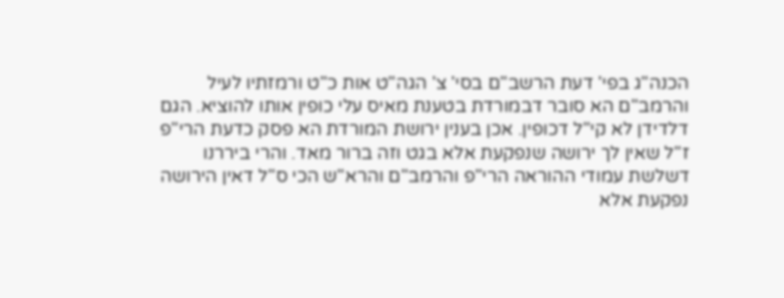הכנה"ג בפי' דעת הרשב"ם בסי' צ' הגה"ט אות כ"ט ורמזתיו לעיל והרמב"ם הא סובר דבמורדת בטענת מאיס עלי כופין אותו להוציא. הגם דלדידן לא קי"ל דכופין. אכן בענין ירושת המורדת הא פסק כדעת הרי"פ ז"ל שאין לך ירושה שנפקעת אלא בגט וזה ברור מאד. והרי ביררנו דשלשת עמודי ההוראה הרי"פ והרמב"ם והרא"ש הכי ס"ל דאין הירושה נפקעת אלא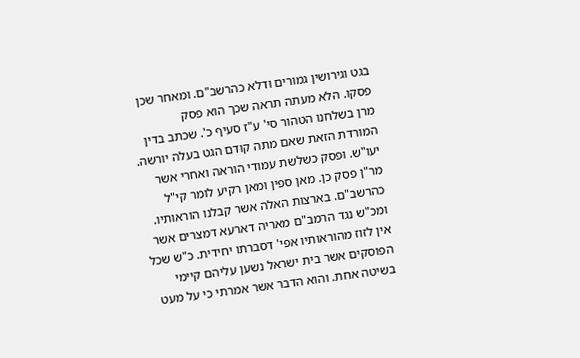בגט וגירושין גמורים ודלא כהרשב"ם. ומאחר שכן פסקו. הלא מעתה תראה שכך הוא פסק
מרן בשלחנו הטהור סי' ע"ז סעיף כ'. שכתב בדין המורדת הזאת שאם מתה קודם הגט בעלה יורשה. יעו"ש. ופסק כשלשת עמודי הוראה ואחרי אשר מר"ן פסק כן. מאן ספין ומאן רקיע לומר קי"ל כהרשב"ם. בארצות האלה אשר קבלנו הוראותיו. ומכ"ש נגד הרמב"ם מאריה דארעא דמצרים אשר אין לזוז מהוראותיו אפי' דסברתו יחידית. כ"ש שכל הפוסקים אשר בית ישראל נשען עליהם קיימי בשיטה אחת. והוא הדבר אשר אמרתי כי על מעט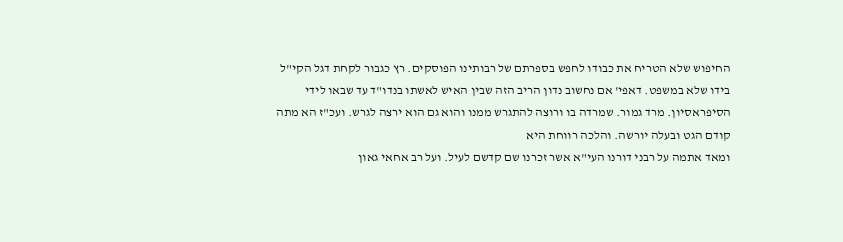החיפוש שלא הטריח את כבודו לחפש בספרתם של רבותינו הפוסקים. רץ כגבור לקחת דגל הקי"ל בידו שלא במשפט. דאפי' אם נחשוב נדון הריב הזה שבין האיש לאשתו בנדו"ד עד שבאו לידי הסיפראסיון. מרד גמור. שמרדה בו ורוצה להתגרש ממנו והוא גם הוא ירצה לגרש. ועכ"ז הא מתה קודם הגט ובעלה יורשה. והלכה רווחת היא
ומאד אתמה על רבני דורנו העי"א אשר זכרנו שם קדשם לעיל. ועל רב אחאי גאון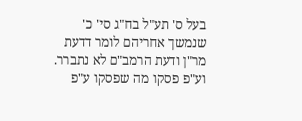בעל ס' תע"ל בח"ג סי' כ' שנמשך אחריהם לומר דדעת מר"ן ודעת הרמב"ם לא נתברר. וע"פ פסקו מה שפסקו ע"פ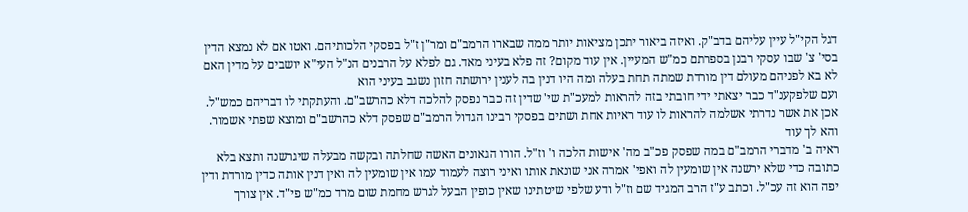דגל הקי"ל עיין עליהם בדב"ק. ואיזה ביאור יתכן מציאות יותר ממה שבארו הרמב"ם ומר"ן ז"ל בפסקי הלכותיהם. ואטו אם לא נמצא הדין בסי' צ' שבו עסקי רבנן בספרתם כמ"ש המעיין. אין עוד מקום? זה פלא בעיני מאד. גם לפלא על הרבנים הנ"ל העי"א יושבים על מדין האם לא בא לפניהם מעולם דין מורדת שמתה תחת בעלה ומה היו דנין בה לענין ירושתה חזון נשגב בעיני הוא
ועם שלפקענ"ד כבר יצאתי ידי חובתי בזה להראות למעכ"ת שי' שדין זה כבר נפסק להלכה דלא כהרשב"ם. והעתקתי לו דבריהם כמש"ל. אכן את אשר נדרתי אשלמה להראות לו עוד ראיות אחת ושתים בפסקי רבינו הגדול הרמב"ם שפסק דלא כהרשב"ם ומוצא שפתי אשמור. והא לך עוד
ראיה ב' מדברי הרמב"ם במה שפסק פכ"ב מה' אישות הלכה ו' וז"ל. הורו הגאונים האשה שחלתה ובקשה מבעלה שיגרשנה ותצא בלא כתובה כדי שלא ירשנה אין שומעין לה ואפי' אמרה אני שונאת אותו ואיני רוצה לעמוד עמו אין שומעין לה ואין דנין אותה כדין מורדת ודין יפה הוא זה עכ"ל. וכתב ע"ז הרב המגיד שם וז"ל ודע שלפי שיטתינו שאין כופין הבעל לגרש מחמת שום מרד כמ"ש פי"ד. אין צורך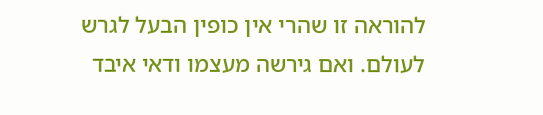להוראה זו שהרי אין כופין הבעל לגרש לעולם. ואם גירשה מעצמו ודאי איבד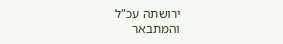ירושתה עכ"ל
והמתבאר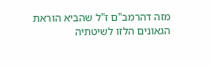מזה דהרמב"ם ז"ל שהביא הוראת הגאונים הלזו לשיטתיה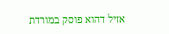אזיל דהוא פוסק במורדת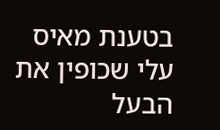בטענת מאיס עלי שכופין את הבעל